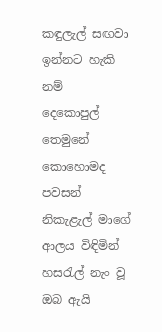කඳුලැල් සඟවා ඉන්නට හැකි නම්
දෙකොපුල් තෙමුනේ කොහොමද පවසන්
නිකැළැල් මාගේ ආලය විඳිමින්
හසරැල් නැං වූ ඔබ ඇයි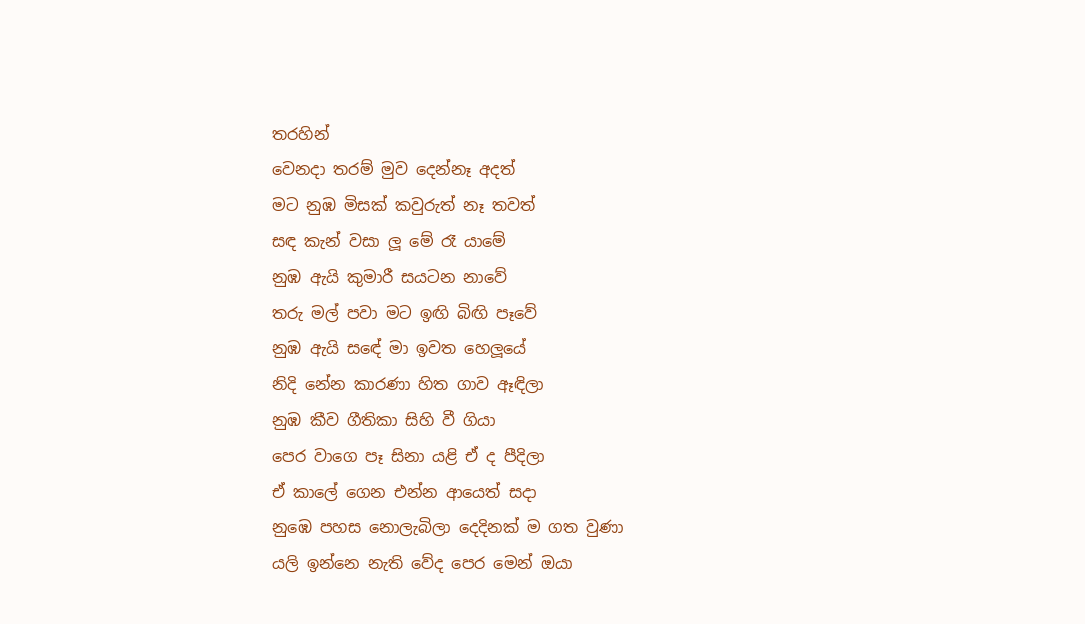තරහින්
වෙනදා තරම් මුව දෙන්නෑ අදත්
මට නුඹ මිසක් කවුරුත් නෑ තවත්
සඳ කැන් වසා ලූ මේ රෑ යාමේ
නුඹ ඇයි කුමාරී සයටන නාවේ
තරු මල් පවා මට ඉඟි බිඟි පෑවේ
නුඹ ඇයි සඳේ මා ඉවත හෙලූයේ
නිදි නේන කාරණා හිත ගාව ඈඳිලා
නුඹ කීව ගීතිකා සිහි වී ගියා
පෙර වාගෙ පෑ සිනා යළි ඒ ද පීදිලා
ඒ කාලේ ගෙන එන්න ආයෙත් සදා
නුඹෙ පහස නොලැබිලා දෙදිනක් ම ගත වුණා
යලි ඉන්නෙ නැති වේද පෙර මෙන් ඔයා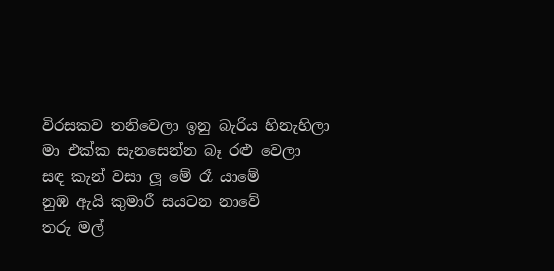විරසකව තනිවෙලා ඉනු බැරිය හිනැහිලා
මා එක්ක සැනසෙන්න බෑ රළු වෙලා
සඳ කැන් වසා ලූ මේ රෑ යාමේ
නුඹ ඇයි කුමාරී සයටන නාවේ
තරු මල්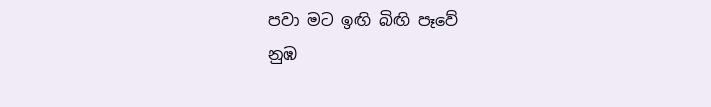පවා මට ඉඟි බිඟි පෑවේ
නුඹ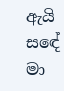ඇයි සඳේ මා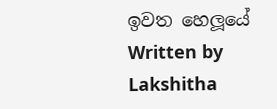ඉවත හෙලූයේ
Written by Lakshitha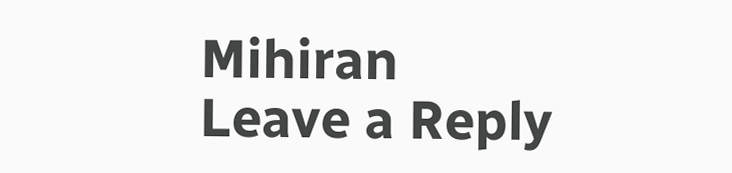Mihiran
Leave a Reply